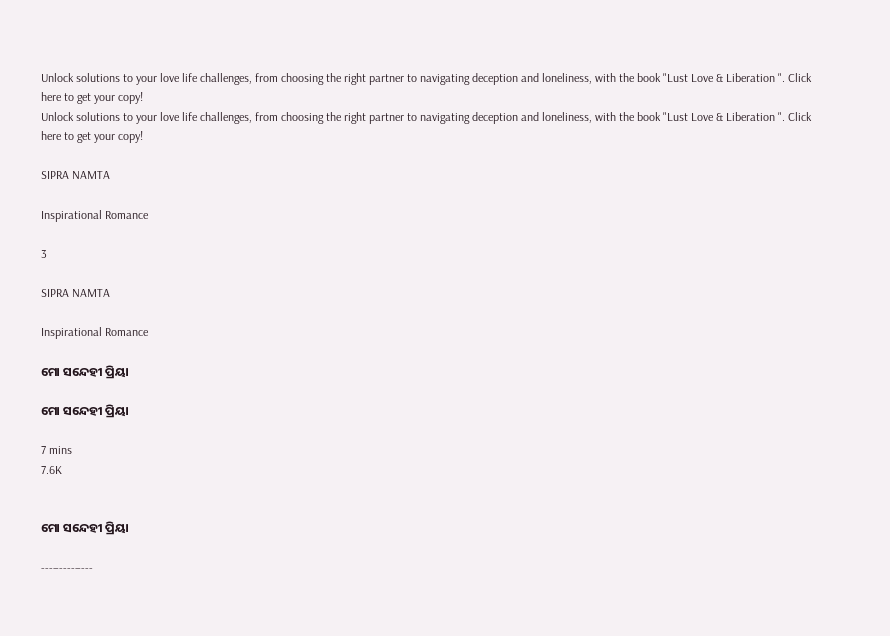Unlock solutions to your love life challenges, from choosing the right partner to navigating deception and loneliness, with the book "Lust Love & Liberation ". Click here to get your copy!
Unlock solutions to your love life challenges, from choosing the right partner to navigating deception and loneliness, with the book "Lust Love & Liberation ". Click here to get your copy!

SIPRA NAMTA

Inspirational Romance

3

SIPRA NAMTA

Inspirational Romance

ମୋ ସନ୍ଦେହୀ ପ୍ରିୟା

ମୋ ସନ୍ଦେହୀ ପ୍ରିୟା

7 mins
7.6K


ମୋ ସନ୍ଦେହୀ ପ୍ରିୟା

---–----–---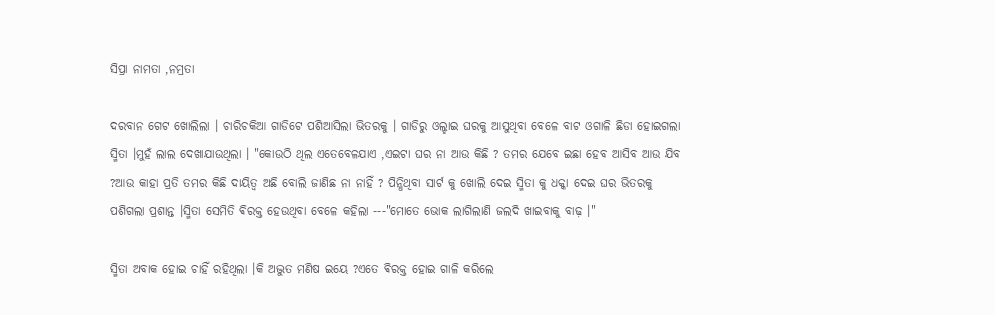ସିପ୍ରା ନାମତା ,ନମ୍ରତା

ଦରବାନ ଗେଟ ଖୋଲିଲା । ଚାରିଚକିଆ ଗାଡିଟେ ପଶିଆସିଲା ଭିତରକୁ । ଗାଡିରୁ ଓଲ୍ହାଇ ଘରକୁ ଆସୁଥିବା ବେଳେ ବାଟ ଓଗାଳି ଛିଡା ହୋଇଗଲା ସ୍ମିତା ।ମୁହଁ ଲାଲ ଦେଖାଯାଉଥିଲା । "କୋଉଠି ଥିଲ ଏତେବେଳଯାଏ ,ଏଇଟା ଘର ନା ଆଉ କିଛି ? ତମର ଯେବେ ଇଛା ହେବ ଆସିବ ଆଉ ଯିବ ?ଆଉ କାହା ପ୍ରତି ତମର କିଛି ଦାୟିତ୍ୱ ଅଛି ବୋଲି ଜାଣିଛ ନା ନାହିଁ ? ପିନ୍ଧିଥିବା ସାର୍ଟ କୁ ଖୋଲି ଦେଇ ସ୍ମିତା କୁ ଧକ୍କା ଦେଇ ଘର ଭିତରକୁ ପଶିଗଲା ପ୍ରଶାନ୍ତ ।ସ୍ମିତା ସେମିତି ଵିରକ୍ତ ହେଉଥିବା ବେଳେ କହିଲା ---"ମୋତେ ଭୋକ ଲାଗିଲାଣି ଜଲଦି ଖାଇବାକୁ ବାଢ଼ ।"

ସ୍ମିତା ଅବାକ ହୋଇ ଚାହିଁ ରହିଥିଲା ।କି ଅଦ୍ଭୁତ ମଣିଷ ଇୟେ ?ଏତେ ଵିରକ୍ତ ହୋଇ ଗାଳି କରିଲେ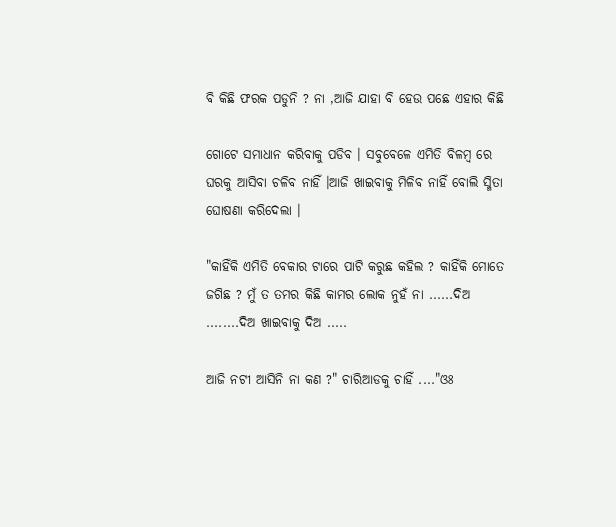ବି କିଛି ଫରକ ପଡୁନି ? ନା ,ଆଜି ଯାହା ବି ହେଉ ପଛେ ଏହାର କିଛି

ଗୋଟେ ସମାଧାନ କରିବାକୁ ପଡିବ । ସବୁବେଳେ ଏମିତି ବିଳମ୍ବ ରେ ଘରକୁ ଆସିବା ଚଳିବ ନାହିଁ ।ଆଜି ଖାଇବାକୁ ମିଳିବ ନାହିଁ ବୋଲି ସ୍ମିତା ଘୋଷଣା କରିଦେଲା ।

"କାହିଁକି ଏମିତି ବେକାର ଟାରେ ପାଟି କରୁଛ କହିଲ ? କାହିଁକି ମୋତେ ଜଗିଛ ? ମୁଁ ତ ତମର କିଛି କାମର ଲୋକ ନୁହଁ ନା ......ଦିଅ ........ଦିଅ ଖାଇବାକୁ ଦିଅ .....

ଆଜି ନଟୀ ଆସିନି ନା କଣ ?" ଚାରିଆଡକୁ ଚାହିଁ ...."ଓଃ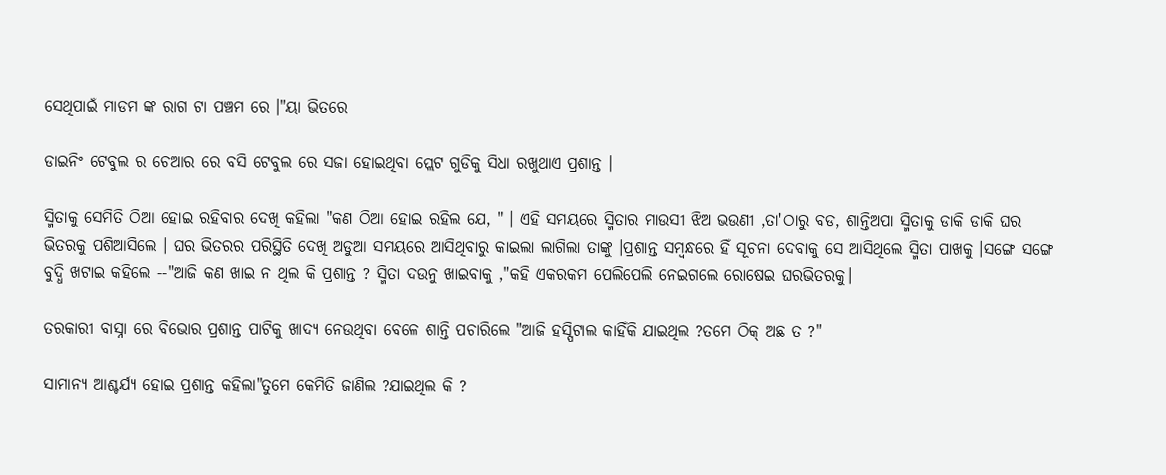ସେଥିପାଇଁ ମାଡମ ଙ୍କ ରାଗ ଟା ପଞ୍ଚମ ରେ ।"ୟା ଭିତରେ

ଡାଇନିଂ ଟେବୁଲ ର ଚେଆର ରେ ବସି ଟେବୁଲ ରେ ସଜା ହୋଇଥିବା ପ୍ଲେଟ ଗୁଡିକୁ ସିଧା ରଖୁଥାଏ ପ୍ରଶାନ୍ତ ।

ସ୍ମିତାକୁ ସେମିତି ଠିଆ ହୋଇ ରହିବାର ଦେଖି କହିଲା "କଣ ଠିଆ ହୋଇ ରହିଲ ଯେ, " । ଏହି ସମୟରେ ସ୍ମିତାର ମାଉସୀ ଝିଅ ଭଉଣୀ ,ତା'ଠାରୁ ବଡ, ଶାନ୍ତିଅପା ସ୍ମିତାକୁ ଡାକି ଡାକି ଘର ଭିତରକୁ ପଶିଆସିଲେ । ଘର ଭିତରର ପରିସ୍ଥିତି ଦେଖି ଅଡୁଆ ସମୟରେ ଆସିଥିବାରୁ କାଇଲା ଲାଗିଲା ତାଙ୍କୁ ।ପ୍ରଶାନ୍ତ ସମ୍ବନ୍ଧରେ ହିଁ ସୂଚନା ଦେବାକୁ ସେ ଆସିଥିଲେ ସ୍ମିତା ପାଖକୁ ।ସଙ୍ଗେ ସଙ୍ଗେ ବୁଦ୍ଧି ଖଟାଇ କହିଲେ --"ଆଜି କଣ ଖାଇ ନ ଥିଲ କି ପ୍ରଶାନ୍ତ ? ସ୍ମିତା ଦଉନୁ ଖାଇବାକୁ ,"କହି ଏକରକମ ପେଲିପେଲି ନେଇଗଲେ ରୋଷେଇ ଘରଭିତରକୁ।

ତରକାରୀ ବାସ୍ନା ରେ ବିଭୋର ପ୍ରଶାନ୍ତ ପାଟିକୁ ଖାଦ୍ୟ ନେଉଥିବା ବେଳେ ଶାନ୍ତି ପଚାରିଲେ "ଆଜି ହସ୍ପିଟାଲ କାହିଁକି ଯାଇଥିଲ ?ତମେ ଠିକ୍ ଅଛ ତ ?"

ସାମାନ୍ୟ ଆଶ୍ଚର୍ଯ୍ୟ ହୋଇ ପ୍ରଶାନ୍ତ କହିଲା"ତୁମେ କେମିତି ଜାଣିଲ ?ଯାଇଥିଲ କି ?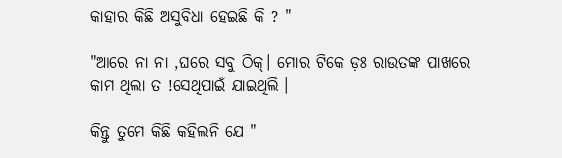କାହାର କିଛି ଅସୁବିଧା ହେଇଛି କି ? "

"ଆରେ ନା ନା ,ଘରେ ସବୁ ଠିକ୍। ମୋର ଟିକେ ଡ଼ଃ ରାଉତଙ୍କ ପାଖରେ କାମ ଥିଲା ତ !ସେଥିପାଇଁ ଯାଇଥିଲି ।

କିନ୍ତୁ ତୁମେ କିଛି କହିଲନି ଯେ "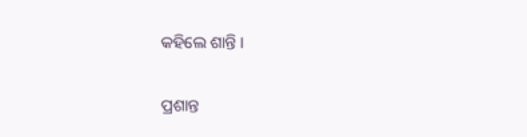କହିଲେ ଶାନ୍ତି ।

ପ୍ରଶାନ୍ତ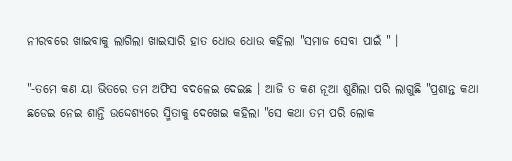ନୀରବରେ ଖାଇବାକୁ ଲାଗିଲା ଖାଇସାରି ହାତ ଧୋଉ ଧୋଉ କହିଲା "ସମାଜ ସେବା ପାଇଁ " ।

"-ତମେ କଣ ୟା ଭିତରେ ତମ ଅଫିସ ବଦଳେଇ ଦେଇଛ । ଆଜି ତ କଣ ନୂଆ ଶୁଣିଲା ପରି ଲାଗୁଛି "ପ୍ରଶାନ୍ତ କଥା ଛଡେଇ ନେଇ ଶାନ୍ତି ଉଦ୍ଦେଶ୍ୟରେ ସ୍ମିତାକୁ ଦେଖେଇ କହିଲା "ସେ କଥା ତମ ପରି ଲୋକ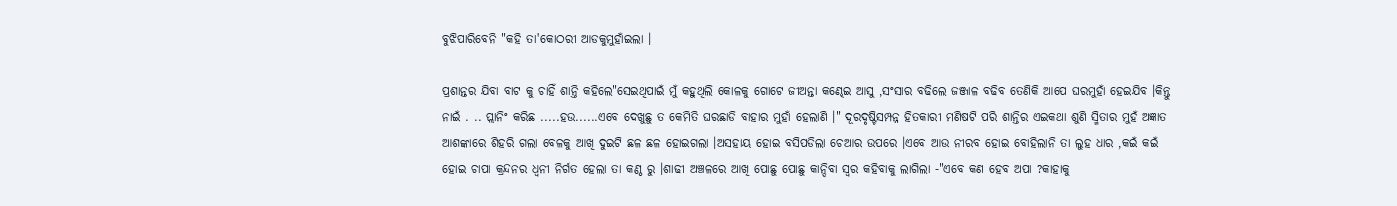ବୁଝିପାରିବେନି "କହି ତା'କୋଠରୀ ଆଡକୁମୁହାଁଇଲା ।

ପ୍ରଶାନ୍ତର ଯିବା ବାଟ କୁ ଚାହିଁ ଶାନ୍ତି କହିଲେ"ସେଇଥିପାଇଁ ମୁଁ କହୁଥିଲି କୋଳକୁ ଗୋଟେ ଜୀଅନ୍ତା କଣ୍ଢେଇ ଆସୁ ,ସଂସାର ବଢିଲେ ଜଞ୍ଜାଳ ବଢିବ ତେଣିକି ଆପେ ଘରମୁହାଁ ହେଇଯିବ ।କିନ୍ତୁ ନାଇଁ . .. ପ୍ଲାନିଂ କରିଛ .....ହଉ......ଏବେ ଦେଖୁଛୁ ତ କେମିତି ଘରଛାଡି ବାହାର ମୁହାଁ ହେଲାଣି ।" ଦୂରଦୃଷ୍ଟିସମ୍ପନ୍ନ ହିତକାରୀ ମଣିଷଟି ପରି ଶାନ୍ତିର ଏଇକଥା ଶୁଣି ସ୍ମିତାର ମୁହଁ ଅଜ୍ଞାତ ଆଶଙ୍କାରେ ଶିହରି ଗଲା ବେଳକୁ ଆଖି ଦୁଇଟି ଛଳ ଛଳ ହୋଇଗଲା ।ଅସହାୟ ହୋଇ ବସିପଡିଲା ଚେଆର ଉପରେ ।ଏବେ ଆଉ ନୀରବ ହୋଇ ବୋହିଲାନି ତା ଲୁହ ଧାର ,କଇଁ କଇଁ ହୋଇ ଚାପା କ୍ରନ୍ଦନର ଧ୍ୱନୀ ନିର୍ଗତ ହେଲା ତା କଣ୍ଠ ରୁ ।ଶାଢୀ ଅଞ୍ଚଳରେ ଆଖି ପୋଛୁ ପୋଛୁ କାନ୍ଦିବା ସ୍ୱର କହିବାକୁ ଲାଗିଲା -"ଏବେ କଣ ହେବ ଅପା ?କାହାକୁ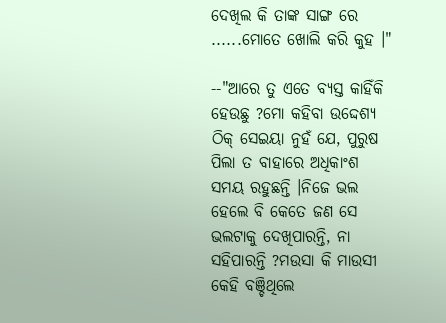ଦେଖିଲ କି ତାଙ୍କ ସାଙ୍ଗ ରେ ......ମୋତେ ଖୋଲି କରି କୁହ ।"

--"ଆରେ ତୁ ଏତେ ବ୍ୟସ୍ତ କାହିଁକି ହେଉଛୁ ?ମୋ କହିବା ଉଦ୍ଦେଶ୍ୟ ଠିକ୍ ସେଇୟା ନୁହଁ ଯେ, ପୁରୁଷ ପିଲା ତ ବାହାରେ ଅଧିକାଂଶ ସମୟ ରହୁଛନ୍ତି ।ନିଜେ ଭଲ ହେଲେ ବି କେତେ ଜଣ ସେ ଭଲଟାକୁ ଦେଖିପାରନ୍ତି, ନା ସହିପାରନ୍ତି ?ମଉସା କି ମାଉସୀ କେହି ବଞ୍ଚିଥିଲେ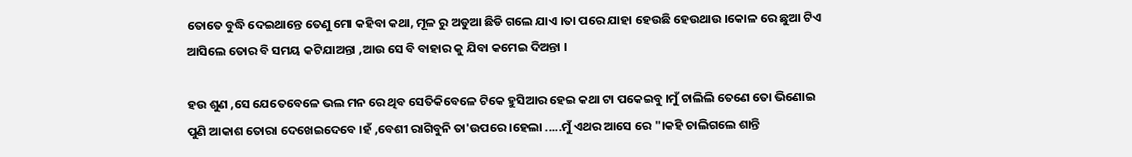ତୋତେ ବୁଦ୍ଧି ଦେଇଥାନ୍ତେ ତେଣୁ ମୋ କହିବା କଥା, ମୂଳ ରୁ ଅଡୁଆ ଛିଡି ଗଲେ ଯାଏ ।ତା ପରେ ଯାହା ହେଉଛି ହେଉଥାଉ ।କୋଳ ରେ ଛୁଆ ଟିଏ ଆସିଲେ ତୋର ବି ସମୟ କଟିଯାଅନ୍ତା ,ଆଉ ସେ ବି ବାହାର କୁ ଯିବା କମେଇ ଦିଅନ୍ତା ।

ହଉ ଶୁଣ ,ସେ ଯେତେବେଳେ ଭଲ ମନ ରେ ଥିବ ସେତିକିବେଳେ ଟିକେ ହୁସିଆର ହେଇ କଥା ଟା ପକେଇବୁ ।ମୁଁ ଚାଲିଲି ତେଣେ ତୋ ଭିଣୋଇ ପୁଣି ଆକାଶ ତୋରା ଦେଖେଇଦେବେ ।ହଁ ,ବେଶୀ ରାଗିବୁନି ତା'ଉପରେ ।ହେଲା .....ମୁଁ ଏଥର ଆସେ ରେ "।କହି ଚାଲିଗଲେ ଶାନ୍ତି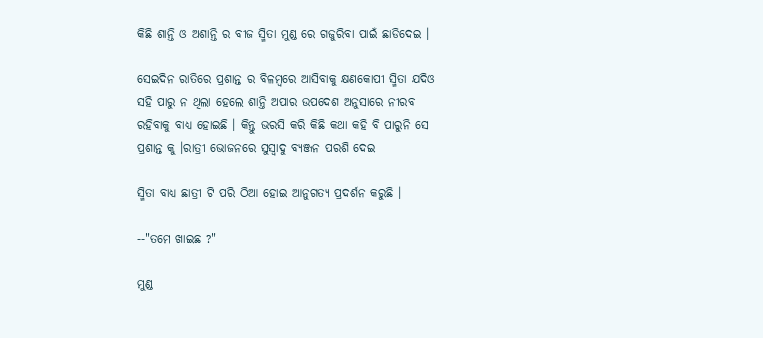କିଛି ଶାନ୍ତି ଓ ଅଶାନ୍ତି ର ବୀଜ ସ୍ମିତା ମୁଣ୍ଡ ରେ ଗଜୁରିବା ପାଇଁ ଛାଡିଦେଇ ।

ସେଇଦିନ ରାତିରେ ପ୍ରଶାନ୍ତ ର ବିଳମ୍ବରେ ଆସିବାକୁ କ୍ଷଣକୋପୀ ସ୍ମିତା ଯଦିଓ ସହି ପାରୁ ନ ଥିଲା ହେଲେ ଶାନ୍ତି ଅପାର ଉପଦେଶ ଅନୁସାରେ ନୀରବ ରହିବାକୁ ବାଧ୍ୟ ହୋଇଛି । କିନ୍ତୁ ଭରସି କରି କିଛି କଥା କହି ବି ପାରୁନି ସେ ପ୍ରଶାନ୍ତ କୁ ।ରାତ୍ରୀ ଭୋଜନରେ ସୁସ୍ୱାଦୁ ବ୍ୟଞ୍ଜନ ପରଶି ଦେଇ

ସ୍ମିତା ବାଧ୍ୟ ଛାତ୍ରୀ ଟି ପରି ଠିଆ ହୋଇ ଆନୁଗତ୍ୟ ପ୍ରଦର୍ଶନ କରୁଛି ।

--"ତମେ ଖାଇଛ ?"

ମୁଣ୍ଡ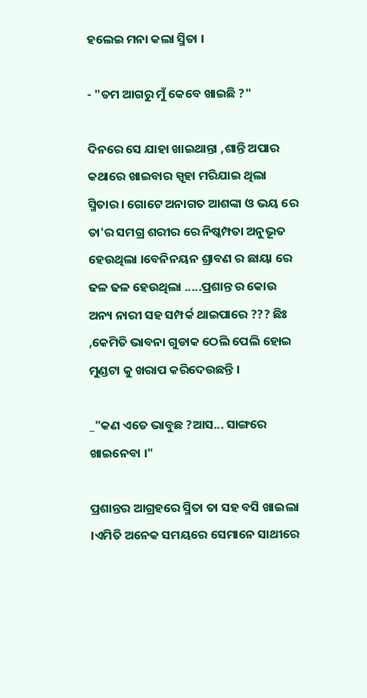ହଲେଇ ମନା କଲା ସ୍ମିତା ।

- "ତମ ଆଗରୁ ମୁଁ କେବେ ଖାଇଛି ?"

ଦିନରେ ସେ ଯାହା ଖାଇଥାନ୍ତା ,ଶାନ୍ତି ଅପାର କଥାରେ ଖାଇବାର ସ୍ପୃହା ମରିଯାଇ ଥିଲା ସ୍ମିତାର । ଗୋଟେ ଅନାଗତ ଆଶଙ୍କା ଓ ଭୟ ରେ ତା'ର ସମଗ୍ର ଶରୀର ରେ ନିଷ୍କମ୍ପତା ଅନୁଭୂତ ହେଉଥିଲା ।ବେନିନୟନ ଶ୍ରାବଣ ର ଛାୟା ରେ ଢଳ ଢଳ ହେଉଥିଲା .....ପ୍ରଶାନ୍ତ ର କୋଉ ଅନ୍ୟ ନାରୀ ସହ ସମ୍ପର୍କ ଥାଇପାରେ ??? ଛିଃ ,କେମିତି ଭାବନା ଗୁଡାକ ଠେଲି ପେଲି ହୋଇ ମୁଣ୍ଡଟା କୁ ଖରାପ କରିଦେଉଛନ୍ତି ।

_"କଣ ଏତେ ଭାବୁଛ ?ଆସ... ସାଙ୍ଗରେ ଖାଇନେବା ।"

ପ୍ରଶାନ୍ତର ଆଗ୍ରହରେ ସ୍ମିତା ତା ସହ ବସି ଖାଇଲା ।ଏମିତି ଅନେକ ସମୟରେ ସେମାନେ ସାଥୀରେ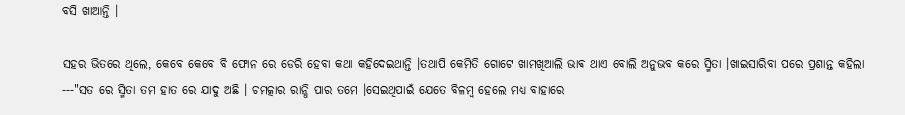ବସି ଖାଆନ୍ତି ।

ସହର ଭିତରେ ଥିଲେ, କେବେ କେବେ ବି ଫୋନ ରେ ଡେରି ହେବା କଥା କହିଦେଇଥାନ୍ତି ।ତଥାପି କେମିତି ଗୋଟେ ଖାମଖିଆଲି ଭାଵ ଥାଏ ବୋଲି ଅନୁଭବ କରେ ସ୍ମିତା ।ଖାଇସାରିବା ପରେ ପ୍ରଶାନ୍ତ କହିଲା ---"ସତ ରେ ସ୍ମିତା ତମ ହାତ ରେ ଯାଦୁ ଅଛି । ଚମତ୍କାର ରାନ୍ଧି ପାର ତମେ ।ସେଇଥିପାଇଁ ଯେତେ ବିଳମ୍ବ ହେଲେ ମଧ୍ୟ ବାହାରେ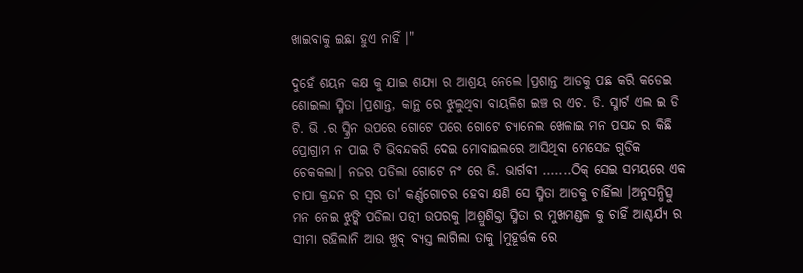ଖାଇବାକୁ ଇଛା ହୁଏ ନାହିଁ ।"

ଦୁହେଁ ଶୟନ କକ୍ଷ କୁ ଯାଇ ଶଯ୍ୟା ର ଆଶ୍ରୟ ନେଲେ ।ପ୍ରଶାନ୍ତ ଆଡକୁ ପଛ କରି କଡେଇ ଶୋଇଲା ସ୍ମିତା ।ପ୍ରଶାନ୍ତ, କାନ୍ଥ ରେ ଝୁଲୁଥିବା ବାୟଳିଶ ଇଞ୍ଚ ର ଏଚ. ଡି. ସ୍ମାର୍ଟ ଏଲ ଇ ଡି ଟି. ଭି .ର ସ୍କ୍ରିନ ଉପରେ ଗୋଟେ ପରେ ଗୋଟେ ଚ୍ୟାନେଲ ଖେଳାଇ ମନ ପସନ୍ଦ ର କିଛି ପ୍ରୋଗ୍ରାମ ନ ପାଇ ଟି ଭିବନ୍ଦକରି ଦେଇ ମୋବାଇଲରେ ଆସିଥିବା ମେସେଜ ଗୁଡିକ ଚେକକଲା। ନଜର ପଡିଲା ଗୋଟେ ନଂ ରେ ଜି. ଭାର୍ଗବୀ .......ଠିକ୍ ସେଇ ସମୟରେ ଏକ ଚାପା କ୍ରନ୍ଦନ ର ସ୍ୱର ତା' କର୍ଣ୍ଣଗୋଚର ହେବା କ୍ଷଣି ସେ ସ୍ମିତା ଆଡକୁ ଚାହିଁଲା ।ଅନୁସନ୍ଧିତ୍ସୁ ମନ ନେଇ ଝୁଙ୍କି ପଡିଲା ପତ୍ନୀ ଉପରକୁ ।ଅଶ୍ରୁଶିକ୍ତା ସ୍ମିତା ର ମୁଖମଣ୍ଡଳ କୁ ଚାହିଁ ଆଶ୍ଚର୍ଯ୍ୟ ର ସୀମା ରହିଲାନି ଆଉ ଖୁବ୍ ବ୍ୟସ୍ତ ଲାଗିଲା ତାକୁ ।ମୁହୂର୍ତ୍ତକ ରେ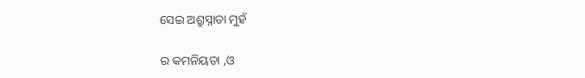ସେଇ ଅଶ୍ରୁସ୍ନାତା ମୁହଁ

ର କମନିୟତା ,ଓ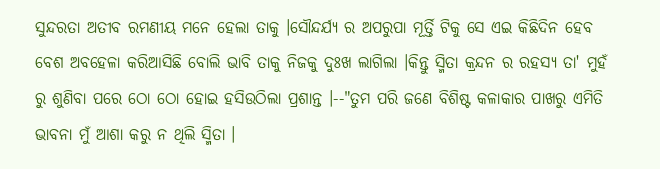ସୁନ୍ଦରତା ଅତୀବ ରମଣୀୟ ମନେ ହେଲା ତାକୁ ।ସୌନ୍ଦର୍ଯ୍ୟ ର ଅପରୁପା ମୂର୍ତ୍ତି ଟିକୁ ସେ ଏଇ କିଛିଦିନ ହେବ ବେଶ ଅବହେଳା କରିଆସିଛି ବୋଲି ଭାବି ତାକୁ ନିଜକୁ ଦୁଃଖ ଲାଗିଲା ।କିନ୍ତୁ ସ୍ମିତା କ୍ରନ୍ଦନ ର ରହସ୍ୟ ତା' ମୁହଁ ରୁ ଶୁଣିବା ପରେ ଠୋ ଠୋ ହୋଇ ହସିଉଠିଲା ପ୍ରଶାନ୍ତ ।--"ତୁମ ପରି ଜଣେ ବିଶିଷ୍ଟ କଳାକାର ପାଖରୁ ଏମିତି ଭାବନା ମୁଁ ଆଶା କରୁ ନ ଥିଲି ସ୍ମିତା ।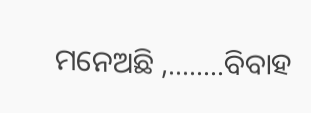ମନେଅଛି ,........ବିବାହ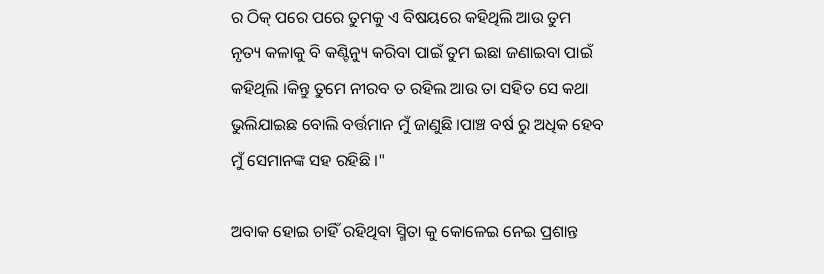ର ଠିକ୍ ପରେ ପରେ ତୁମକୁ ଏ ବିଷୟରେ କହିଥିଲି ଆଉ ତୁମ ନୃତ୍ୟ କଳାକୁ ବି କଣ୍ଟିନ୍ୟୁ କରିବା ପାଇଁ ତୁମ ଇଛା ଜଣାଇବା ପାଇଁ କହିଥିଲି ।କିନ୍ତୁ ତୁମେ ନୀରବ ତ ରହିଲ ଆଉ ତା ସହିତ ସେ କଥା ଭୁଲିଯାଇଛ ବୋଲି ବର୍ତ୍ତମାନ ମୁଁ ଜାଣୁଛି ।ପାଞ୍ଚ ବର୍ଷ ରୁ ଅଧିକ ହେବ ମୁଁ ସେମାନଙ୍କ ସହ ରହିଛି ।"

ଅବାକ ହୋଇ ଚାହିଁ ରହିଥିବା ସ୍ମିତା କୁ କୋଳେଇ ନେଇ ପ୍ରଶାନ୍ତ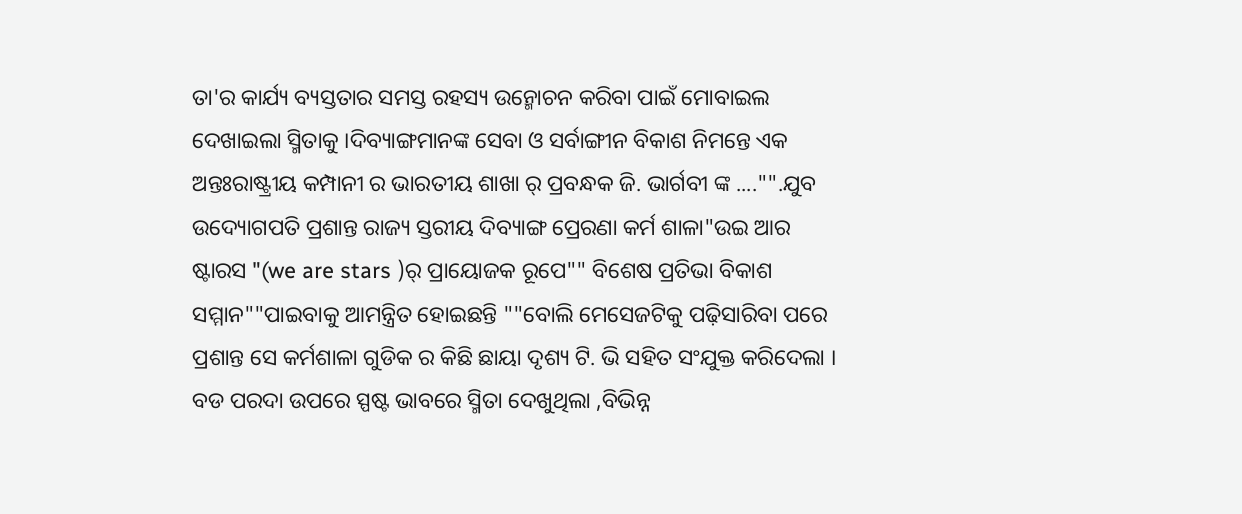ତା'ର କାର୍ଯ୍ୟ ବ୍ୟସ୍ତତାର ସମସ୍ତ ରହସ୍ୟ ଉନ୍ମୋଚନ କରିବା ପାଇଁ ମୋବାଇଲ ଦେଖାଇଲା ସ୍ମିତାକୁ ।ଦିବ୍ୟାଙ୍ଗମାନଙ୍କ ସେବା ଓ ସର୍ବାଙ୍ଗୀନ ବିକାଶ ନିମନ୍ତେ ଏକ ଅନ୍ତଃରାଷ୍ଟ୍ରୀୟ କମ୍ପାନୀ ର ଭାରତୀୟ ଶାଖା ର୍ ପ୍ରବନ୍ଧକ ଜି. ଭାର୍ଗବୀ ଙ୍କ ...."".ଯୁବ ଉଦ୍ୟୋଗପତି ପ୍ରଶାନ୍ତ ରାଜ୍ୟ ସ୍ତରୀୟ ଦିବ୍ୟାଙ୍ଗ ପ୍ରେରଣା କର୍ମ ଶାଳା"ଉଇ ଆର ଷ୍ଟାରସ "(we are stars )ର୍ ପ୍ରାୟୋଜକ ରୂପେ"" ବିଶେଷ ପ୍ରତିଭା ବିକାଶ ସମ୍ମାନ""ପାଇବାକୁ ଆମନ୍ତ୍ରିତ ହୋଇଛନ୍ତି ""ବୋଲି ମେସେଜଟିକୁ ପଢ଼ିସାରିବା ପରେ ପ୍ରଶାନ୍ତ ସେ କର୍ମଶାଳା ଗୁଡିକ ର କିଛି ଛାୟା ଦୃଶ୍ୟ ଟି. ଭି ସହିତ ସଂଯୁକ୍ତ କରିଦେଲା । ବଡ ପରଦା ଉପରେ ସ୍ପଷ୍ଟ ଭାବରେ ସ୍ମିତା ଦେଖୁଥିଲା ,ବିଭିନ୍ନ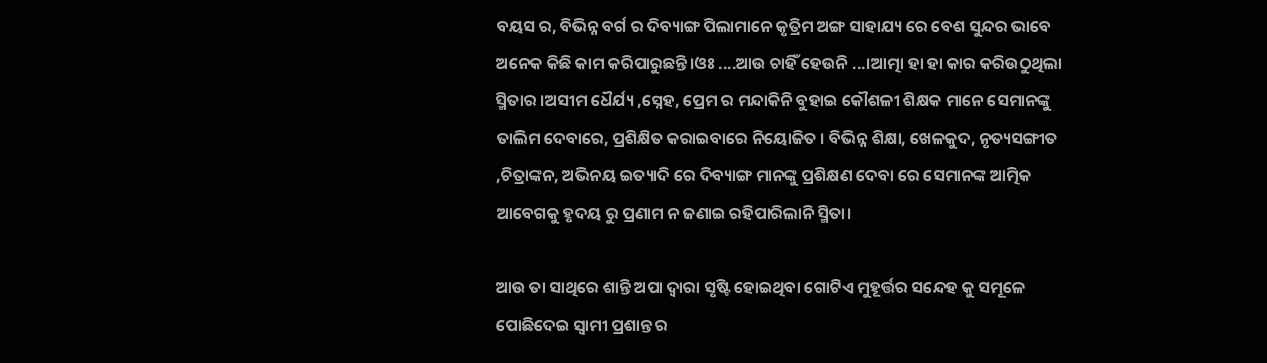ବୟସ ର, ବିଭିନ୍ନ ବର୍ଗ ର ଦିବ୍ୟାଙ୍ଗ ପିଲାମାନେ କୃତ୍ରିମ ଅଙ୍ଗ ସାହାଯ୍ୟ ରେ ବେଶ ସୁନ୍ଦର ଭାବେ ଅନେକ କିଛି କାମ କରିପାରୁଛନ୍ତି।ଓଃ ....ଆଉ ଚାହିଁ ହେଉନି ...।ଆତ୍ମା ହା ହା କାର କରିଉଠୁଥିଲା ସ୍ମିତାର ।ଅସୀମ ଧୈର୍ଯ୍ୟ ,ସ୍ନେହ, ପ୍ରେମ ର ମନ୍ଦାକିନି ବୁହାଇ କୌଶଳୀ ଶିକ୍ଷକ ମାନେ ସେମାନଙ୍କୁ ତାଲିମ ଦେବାରେ, ପ୍ରଶିକ୍ଷିତ କରାଇବାରେ ନିୟୋଜିତ । ବିଭିନ୍ନ ଶିକ୍ଷା, ଖେଳକୁଦ, ନୃତ୍ୟସଙ୍ଗୀତ ,ଚିତ୍ରାଙ୍କନ, ଅଭିନୟ ଇତ୍ୟାଦି ରେ ଦିବ୍ୟାଙ୍ଗ ମାନଙ୍କୁ ପ୍ରଶିକ୍ଷଣ ଦେବା ରେ ସେମାନଙ୍କ ଆତ୍ମିକ ଆବେଗକୁ ହୃଦୟ ରୁ ପ୍ରଣାମ ନ ଜଣାଇ ରହିପାରିଲାନି ସ୍ମିତା।

ଆଉ ତା ସାଥିରେ ଶାନ୍ତି ଅପା ଦ୍ୱାରା ସୃଷ୍ଟି ହୋଇଥିବା ଗୋଟିଏ ମୁହୂର୍ତ୍ତର ସନ୍ଦେହ କୁ ସମୂଳେ ପୋଛିଦେଇ ସ୍ୱାମୀ ପ୍ରଶାନ୍ତ ର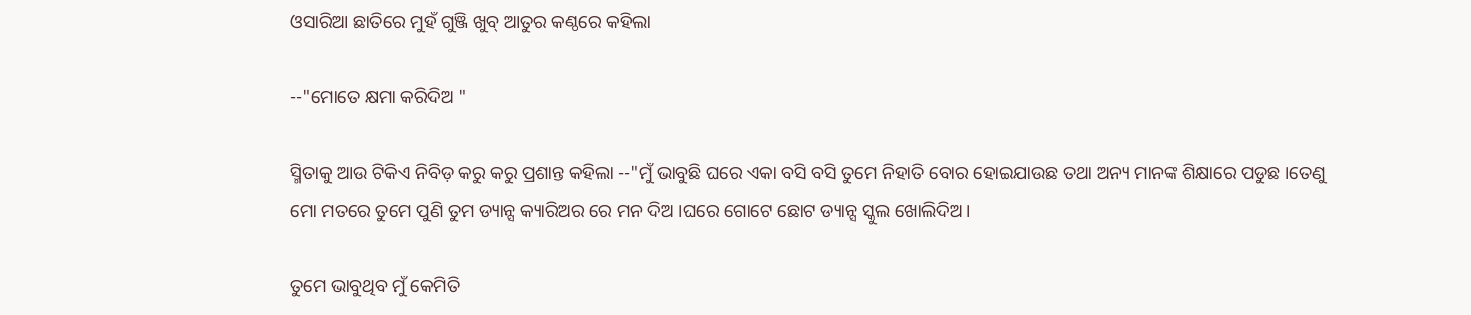ଓସାରିଆ ଛାତିରେ ମୁହଁ ଗୁଞ୍ଜି ଖୁବ୍ ଆତୁର କଣ୍ଠରେ କହିଲା

--"ମୋତେ କ୍ଷମା କରିଦିଅ "

ସ୍ମିତାକୁ ଆଉ ଟିକିଏ ନିବିଡ଼ କରୁ କରୁ ପ୍ରଶାନ୍ତ କହିଲା --"ମୁଁ ଭାବୁଛି ଘରେ ଏକା ବସି ବସି ତୁମେ ନିହାତି ବୋର ହୋଇଯାଉଛ ତଥା ଅନ୍ୟ ମାନଙ୍କ ଶିକ୍ଷାରେ ପଡୁଛ ।ତେଣୁ ମୋ ମତରେ ତୁମେ ପୁଣି ତୁମ ଡ୍ୟାନ୍ସ କ୍ୟାରିଅର ରେ ମନ ଦିଅ ।ଘରେ ଗୋଟେ ଛୋଟ ଡ୍ୟାନ୍ସ ସ୍କୁଲ ଖୋଲିଦିଅ।

ତୁମେ ଭାବୁଥିବ ମୁଁ କେମିତି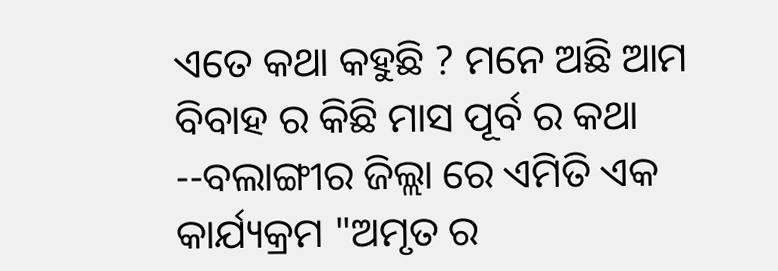ଏତେ କଥା କହୁଛି ? ମନେ ଅଛି ଆମ ବିବାହ ର କିଛି ମାସ ପୂର୍ବ ର କଥା --ବଲାଙ୍ଗୀର ଜିଲ୍ଲା ରେ ଏମିତି ଏକ କାର୍ଯ୍ୟକ୍ରମ "ଅମୃତ ର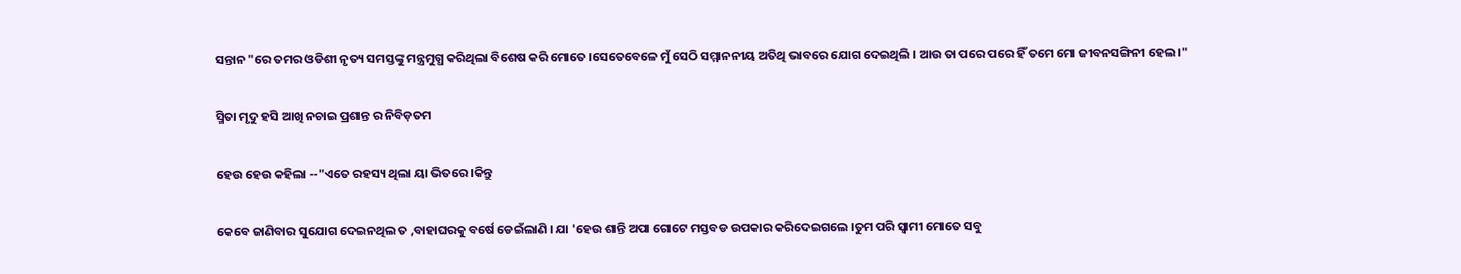ସନ୍ତାନ "ରେ ତମର ଓଡିଶୀ ନୃତ୍ୟ ସମସ୍ତଙ୍କୁ ମନ୍ତ୍ରମୁଗ୍ଧ କରିଥିଲା ବିଶେଷ କରି ମୋତେ ।ସେତେବେଳେ ମୁଁ ସେଠି ସମ୍ମାନନୀୟ ଅତିଥି ଭାବରେ ଯୋଗ ଦେଇଥିଲି । ଆଉ ତା ପରେ ପରେ ହିଁ ତମେ ମୋ ଜୀବନସଙ୍ଗିନୀ ହେଲ ।"

ସ୍ମିତା ମୃଦୁ ହସି ଆଖି ନଚାଇ ପ୍ରଶାନ୍ତ ର ନିବିଡ଼ତମ

ହେଉ ହେଉ କହିଲା --"ଏତେ ରହସ୍ୟ ଥିଲା ୟା ଭିତରେ ।କିନ୍ତୁ

କେବେ ଜାଣିବାର ସୁଯୋଗ ଦେଇନଥିଲ ତ ,ବାହାଘରକୁ ବର୍ଷେ ଡେଇଁଲାଣି । ଯା 'ହେଉ ଶାନ୍ତି ଅପା ଗୋଟେ ମସ୍ତବଡ ଉପକାର କରିଦେଇଗଲେ ।ତୁମ ପରି ସ୍ୱାମୀ ମୋତେ ସବୁ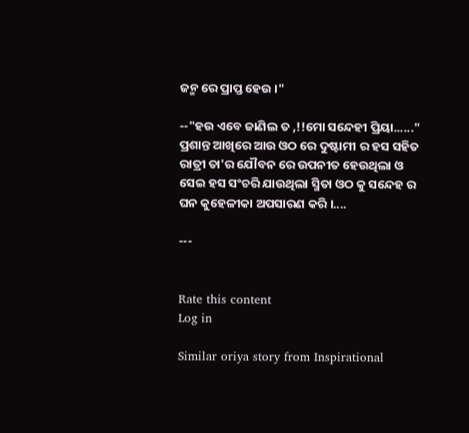ଜନ୍ମ ରେ ପ୍ରାପ୍ତ ହେଉ ।"

--"ହଉ ଏବେ ଜାଣିଲ ତ ,!!ମୋ ସନ୍ଦେହୀ ପ୍ରିୟା......" ପ୍ରଶାନ୍ତ ଆଖିରେ ଆଉ ଓଠ ରେ ଦୁଷ୍ଟାମୀ ର ହସ ସହିତ ରାତ୍ରୀ ତା'ର ଯୌବନ ରେ ଉପନୀତ ହେଉଥିଲା ଓ ସେଇ ହସ ସଂଚରି ଯାଉଥିଲା ସ୍ମିତା ଓଠ କୁ ସନ୍ଦେହ ର ଘନ କୁହେଳୀକା ଅପସାରଣ କରି ।....

---


Rate this content
Log in

Similar oriya story from Inspirational